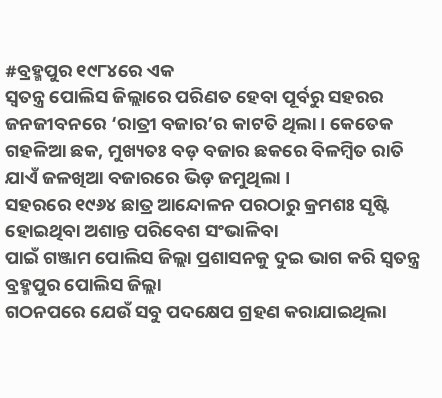#ବ୍ରହ୍ମପୁର ୧୯୮୪ରେ ଏକ
ସ୍ୱତନ୍ତ୍ର ପୋଲିସ ଜିଲ୍ଲାରେ ପରିଣତ ହେବା ପୂର୍ବରୁ ସହରର ଜନଜୀବନରେ ‘ରାତ୍ରୀ ବଜାର’ର କାଟତି ଥିଲା । କେତେକ
ଗହଳିଆ ଛକ, ମୁଖ୍ୟତଃ ବଡ଼ ବଜାର ଛକରେ ବିଳମ୍ୱିତ ରାତି ଯାଏଁ ଜଳଖିଆ ବଜାରରେ ଭିଡ଼ ଜମୁଥିଲା ।
ସହରରେ ୧୯୬୪ ଛାତ୍ର ଆନ୍ଦୋଳନ ପରଠାରୁ କ୍ରମଶଃ ସୃଷ୍ଟି ହୋଇଥିବା ଅଶାନ୍ତ ପରିବେଶ ସଂଭାଳିବା
ପାଇଁ ଗଞ୍ଜାମ ପୋଲିସ ଜିଲ୍ଲା ପ୍ରଶାସନକୁ ଦୁଇ ଭାଗ କରି ସ୍ୱତନ୍ତ୍ର ବ୍ରହ୍ମପୁର ପୋଲିସ ଜିଲ୍ଲା
ଗଠନପରେ ଯେଉଁ ସବୁ ପଦକ୍ଷେପ ଗ୍ରହଣ କରାଯାଇଥିଲା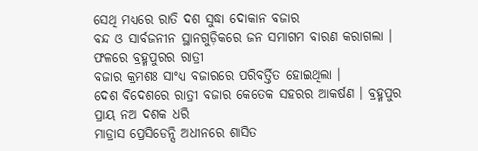ସେଥି ମଧ୍ୟରେ ରାତି ଦଶ ସୁଦ୍ଧା ଦୋକାନ ବଜାର
ବନ୍ଦ ଓ ସାର୍ବଜନୀନ ସ୍ଥାନଗୁଡ଼ିକରେ ଜନ ସମାଗମ ବାରଣ କରାଗଲା । ଫଳରେ ବ୍ରହ୍ମପୁରର ରାତ୍ରୀ
ବଜାର କ୍ରମଶଃ ସାଂଧ୍ୟ ବଜାରରେ ପରିବର୍ତ୍ତିତ ହୋଇଥିଲା ।
ଦେଶ ବିଦେଶରେ ରାତ୍ରୀ ବଜାର କେତେକ ସହରର ଆକର୍ଷଣ । ବ୍ରହ୍ମପୁର ପ୍ରାୟ ନଅ ଦଶକ ଧରି
ମାଡ୍ରାସ ପ୍ରେସିଡେନ୍ସି ଅଧୀନରେ ଶାସିତ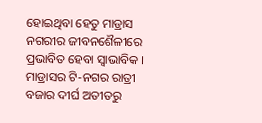ହୋଇଥିବା ହେତୁ ମାଡ୍ରାସ ନଗରୀର ଜୀବନଶୈଳୀରେ
ପ୍ରଭାବିତ ହେବା ସ୍ୱାଭାବିକ । ମାଡ୍ରାସର ଟି-ନଗର ରାତ୍ରୀ ବଜାର ଦୀର୍ଘ ଅତୀତରୁ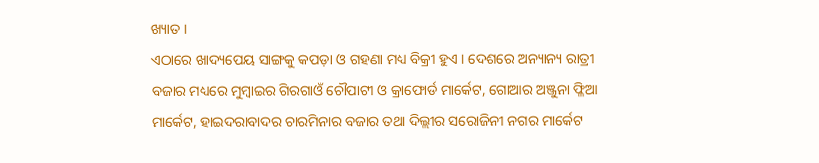ଖ୍ୟାତ ।
ଏଠାରେ ଖାଦ୍ୟପେୟ ସାଙ୍ଗକୁ କପଡ଼ା ଓ ଗହଣା ମଧ୍ୟ ବିକ୍ରୀ ହୁଏ । ଦେଶରେ ଅନ୍ୟାନ୍ୟ ରାତ୍ରୀ
ବଜାର ମଧ୍ୟରେ ମୁମ୍ୱାଇର ଗିରଗାଓଁ ଚୌପାଟୀ ଓ କ୍ରାଫୋର୍ଡ ମାର୍କେଟ, ଗୋଆର ଅଞ୍ଜୁନା ଫ୍ଳିଆ
ମାର୍କେଟ, ହାଇଦରାବାଦର ଚାରମିନାର ବଜାର ତଥା ଦିଲ୍ଲୀର ସରୋଜିନୀ ନଗର ମାର୍କେଟ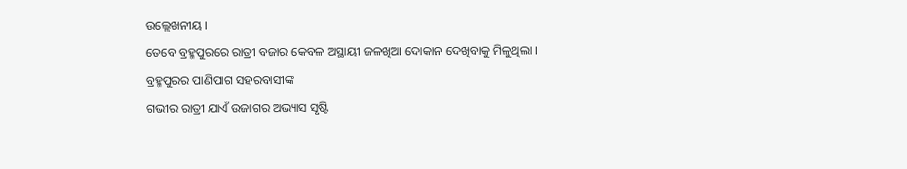ଉଲ୍ଲେଖନୀୟ ।
ତେବେ ବ୍ରହ୍ମପୁରରେ ରାତ୍ରୀ ବଜାର କେବଳ ଅସ୍ଥାୟୀ ଜଳଖିଆ ଦୋକାନ ଦେଖିବାକୁ ମିଳୁଥିଲା ।
ବ୍ରହ୍ମପୁରର ପାଣିପାଗ ସହରବାସୀଙ୍କ
ଗଭୀର ରାତ୍ରୀ ଯାଏଁ ଉଜାଗର ଅଭ୍ୟାସ ସୃଷ୍ଟି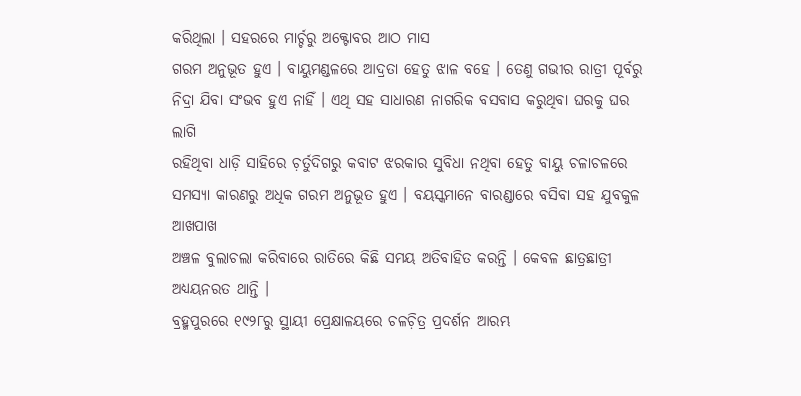କରିଥିଲା । ସହରରେ ମାର୍ଚ୍ଚରୁ ଅକ୍ଟୋବର ଆଠ ମାସ
ଗରମ ଅନୁଭୂତ ହୁଏ । ବାୟୁମଣ୍ଡଳରେ ଆଦ୍ରତା ହେତୁ ଝାଳ ବହେ । ତେଣୁ ଗଭୀର ରାତ୍ରୀ ପୂର୍ବରୁ
ନିଦ୍ରା ଯିବା ସଂଭବ ହୁଏ ନାହିଁ । ଏଥି ସହ ସାଧାରଣ ନାଗରିକ ବସବାସ କରୁଥିବା ଘରକୁ ଘର ଲାଗି
ରହିଥିବା ଧାଡ଼ି ସାହିରେ ଚ଼ର୍ତୁଦିଗରୁ କବାଟ ଝରକାର ସୁବିଧା ନଥିବା ହେତୁ ବାୟୁ ଚଳାଚଳରେ
ସମସ୍ୟା କାରଣରୁ ଅଧିକ ଗରମ ଅନୁଭୂତ ହୁଏ । ବୟସ୍କମାନେ ବାରଣ୍ଡାରେ ବସିବା ସହ ଯୁବକୁଳ ଆଖପାଖ
ଅଞ୍ଚଳ ବୁଲାଚଲା କରିବାରେ ରାତିରେ କିଛି ସମୟ ଅତିବାହିତ କରନ୍ତି । କେବଳ ଛାତ୍ରଛାତ୍ରୀ
ଅଧ୍ୟୟନରତ ଥାନ୍ତି ।
ବ୍ରହ୍ମପୁରରେ ୧୯୨୮ରୁ ସ୍ଥାୟୀ ପ୍ରେକ୍ଷାଳୟରେ ଚଳଚ଼ିତ୍ର ପ୍ରଦର୍ଶନ ଆରମ୍ଭ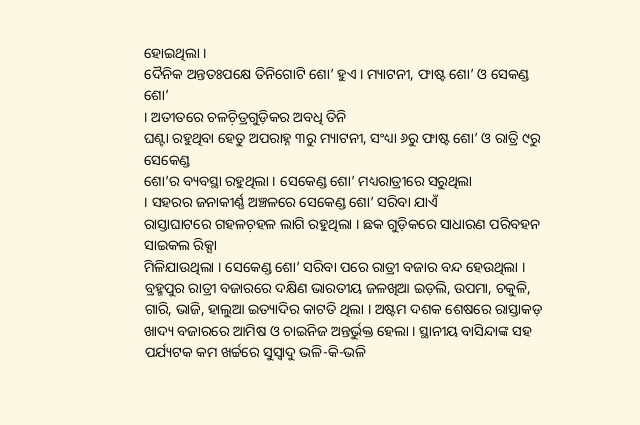ହୋଇଥିଲା ।
ଦୈନିକ ଅନ୍ତତଃପକ୍ଷେ ତିନିଗୋଟି ଶୋ’ ହୁଏ । ମ୍ୟାଟନୀ, ଫାଷ୍ଟ ଶୋ’ ଓ ସେକଣ୍ଡ ଶୋ’
। ଅତୀତରେ ଚଳଚ଼ିତ୍ରଗୁଡ଼ିକର ଅବଧି ତିନି
ଘଣ୍ଟା ରହୁଥିବା ହେତୁ ଅପରାହ୍ନ ୩ରୁ ମ୍ୟାଟନୀ, ସଂଧ୍ୟା ୬ରୁ ଫାଷ୍ଟ ଶୋ’ ଓ ରାତ୍ରି ୯ରୁ ସେକେଣ୍ଡ
ଶୋ’ର ବ୍ୟବସ୍ଥା ରହୁଥିଲା । ସେକେଣ୍ଡ ଶୋ’ ମଧ୍ୟରାତ୍ରୀରେ ସରୁଥିଲା
। ସହରର ଜନାକୀର୍ଣ୍ଣ ଅଞ୍ଚଳରେ ସେକେଣ୍ଡ ଶୋ’ ସରିବା ଯାଏଁ
ରାସ୍ତାଘାଟରେ ଗହଳଚ଼ହଳ ଲାଗି ରହୁଥିଲା । ଛକ ଗୁଡ଼ିକରେ ସାଧାରଣ ପରିବହନ ସାଇକଲ ରିକ୍ସା
ମିଳିଯାଉଥିଲା । ସେକେଣ୍ଡ ଶୋ’ ସରିବା ପରେ ରାତ୍ରୀ ବଜାର ବନ୍ଦ ହେଉଥିଲା ।
ବ୍ରହ୍ମପୁର ରାତ୍ରୀ ବଜାରରେ ଦକ୍ଷିଣ ଭାରତୀୟ ଜଳଖିଆ ଇଡ଼ଲି, ଉପମା, ଚକୁଳି, ଗାରି, ଭାଜି, ହାଲୁଆ ଇତ୍ୟାଦିର କାଟତି ଥିଲା । ଅଷ୍ଟମ ଦଶକ ଶେଷରେ ରାସ୍ତାକଡ଼ ଖାଦ୍ୟ ବଜାରରେ ଆମିଷ ଓ ଚାଇନିଜ ଅନ୍ତର୍ଭୁକ୍ତ ହେଲା । ସ୍ଥାନୀୟ ବାସିନ୍ଦାଙ୍କ ସହ ପର୍ଯ୍ୟଟକ କମ ଖର୍ଚ୍ଚରେ ସୁସ୍ୱାଦୁ ଭଳି-କି-ଭଳି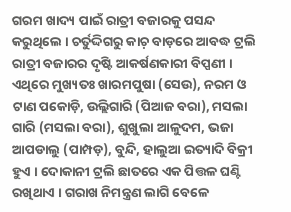ଗରମ ଖାଦ୍ୟ ପାଇଁ ରାତ୍ରୀ ବଜାରକୁ ପସନ୍ଦ କରୁଥିଲେ । ଚର୍ତୁଦ୍ଦିଗରୁ କାଚ଼ ବାଡ଼ରେ ଆବଦ୍ଧ ଟ୍ରଲି ରାତ୍ରୀ ବଜାରର ଦୃଷ୍ଟି ଆକର୍ଷଣକାରୀ ବିପ୍ପଣୀ । ଏଥିରେ ମୁଖ୍ୟତଃ ଖାରମପୁଷା (ସେଉ), ନରମ ଓ ଟାଣ ପକୋଡ଼ି, ଉଲ୍ଲିଗାରି (ପିଆଜ ବରା), ମସଲା ଗାରି (ମସଲା ବରା), ଶୁଖୁଲା ଆଳୁଦମ, ଭଜା ଆପଡାଲୁ (ପାମ୍ପଡ଼), ବୁନ୍ଦି, ହାଲୁଆ ଇତ୍ୟାଦି ବିକ୍ରୀ ହୁଏ । ଦୋକାନୀ ଟ୍ରଲି ଛାତରେ ଏକ ପିତ୍ତଳ ଘଣ୍ଟି ରଖିଥାଏ । ଗରାଖ ନିମନ୍ତ୍ରଣ ଲାଗି ବେଳେ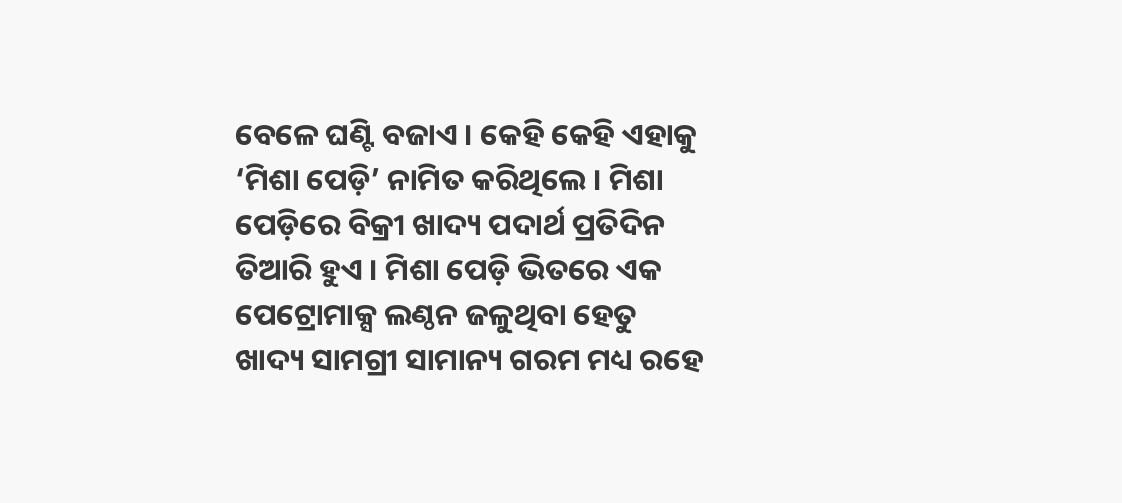ବେଳେ ଘଣ୍ଟି ବଜାଏ । କେହି କେହି ଏହାକୁ ‘ମିଶା ପେଡ଼ି’ ନାମିତ କରିଥିଲେ । ମିଶା ପେଡ଼ିରେ ବିକ୍ରୀ ଖାଦ୍ୟ ପଦାର୍ଥ ପ୍ରତିଦିନ ତିଆରି ହୁଏ । ମିଶା ପେଡ଼ି ଭିତରେ ଏକ ପେଟ୍ରୋମାକ୍ସ ଲଣ୍ଠନ ଜଳୁଥିବା ହେତୁ ଖାଦ୍ୟ ସାମଗ୍ରୀ ସାମାନ୍ୟ ଗରମ ମଧ୍ୟ ରହେ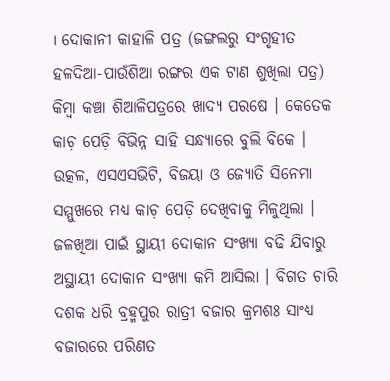। ଦୋକାନୀ କାହାଳି ପତ୍ର (ଜଙ୍ଗଲରୁ ସଂଗୃହୀତ ହଳଦିଆ-ପାଉଁଶିଆ ରଙ୍ଗର ଏକ ଟାଣ ଶୁଖିଲା ପତ୍ର) କିମ୍ୱା କଞ୍ଚା ଶିଆଳିପତ୍ରରେ ଖାଦ୍ୟ ପରଷେ । କେତେକ କାଚ଼ ପେଡ଼ି ବିଭିନ୍ନ ସାହି ସନ୍ଧ୍ୟାରେ ବୁଲି ବିକେ । ଉତ୍କଳ, ଏସଏସଭିଟି, ବିଜୟା ଓ ଜ୍ୟୋତି ସିନେମା ସମ୍ମୁଖରେ ମଧ୍ୟ କାଚ଼ ପେଡ଼ି ଦେଖିବାକୁ ମିଳୁଥିଲା । ଜଳଖିଆ ପାଇଁ ସ୍ଥାୟୀ ଦୋକାନ ସଂଖ୍ୟା ବଢି ଯିବାରୁ ଅସ୍ଥାୟୀ ଦୋକାନ ସଂଖ୍ୟା କମି ଆସିଲା । ବିଗତ ଚାରି ଦଶକ ଧରି ବ୍ରହ୍ମପୁର ରାତ୍ରୀ ବଜାର କ୍ରମଶଃ ସାଂଧ୍ୟ ବଜାରରେ ପରିଣତ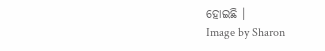ହୋଇଛି ।
Image by Sharon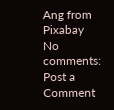Ang from Pixabay
No comments:
Post a Comment